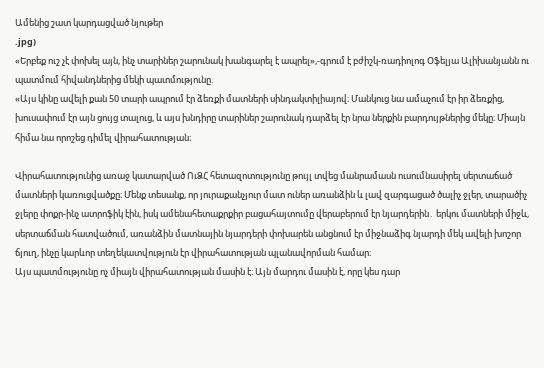Ամենից շատ կարդացված նյութեր
.jpg)
«Երբեք ուշ չէ փոխել այն, ինչ տարիներ շարունակ խանգարել է ապրել»,-գրում է բժիշկ-ռադիոլոգ Օֆելյա Ալիխանյանն ու պատմում հիվանդներից մեկի պատմությունը.
«Այս կինը ավելի քան 50 տարի ապրում էր ձեռքի մատների սինդակտիլիայով։ Մանկուց նա ամաչում էր իր ձեռքից, խուսափում էր այն ցույց տալուց, և այս խնդիրը տարիներ շարունակ դարձել էր նրա ներքին բարդույթներից մեկը։ Միայն հիմա նա որոշեց դիմել վիրահատության։

Վիրահատությունից առաջ կատարված ՈւՁՀ հետազոտությունը թույլ տվեց մանրամասն ուսումնասիրել սերտաճած մատների կառուցվածքը։ Մենք տեսանք, որ յուրաքանչյուր մատ ուներ առանձին և լավ զարգացած ծալիչ ջլեր, տարածիչ ջլերը փոքր-ինչ ատրոֆիկ էին, իսկ ամենահետաքրքիր բացահայտումը վերաբերում էր նյարդերին․ երկու մատների միջև, սերտաճման հատվածում, առանձին մատնային նյարդերի փոխարեն անցնում էր միջնաձիգ նյարդի մեկ ավելի խոշոր ճյուղ, ինչը կարևոր տեղեկատվություն էր վիրահատության պլանավորման համար։
Այս պատմությունը ոչ միայն վիրահատության մասին է։ Այն մարդու մասին է, որը կես դար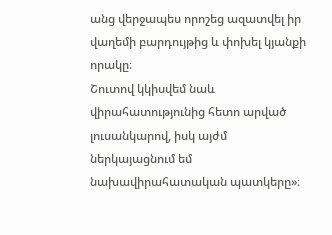անց վերջապես որոշեց ազատվել իր վաղեմի բարդույթից և փոխել կյանքի որակը։
Շուտով կկիսվեմ նաև վիրահատությունից հետո արված լուսանկարով, իսկ այժմ ներկայացնում եմ նախավիրահատական պատկերը»։